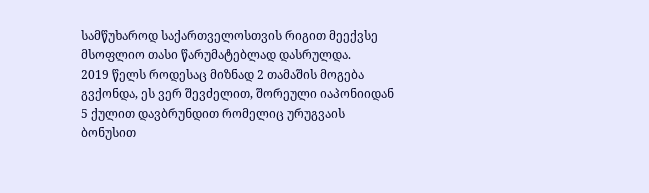სამწუხაროდ საქართველოსთვის რიგით მეექვსე მსოფლიო თასი წარუმატებლად დასრულდა.
2019 წელს როდესაც მიზნად 2 თამაშის მოგება გვქონდა, ეს ვერ შევძელით, შორეული იაპონიიდან 5 ქულით დავბრუნდით რომელიც ურუგვაის ბონუსით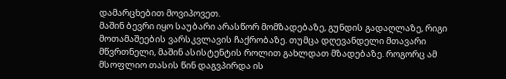დამარცხებით მოვიპოვეთ.
მაშინ ბევრი იყო საუბარი არასწორ მომზადებაზე, გუნდის გადაღლაზე, რიგი მოთამაშეების ვარსკვლავის ჩაქრობაზე. თუმცა დღევანდელი მთავარი მწვრთნელი, მაშინ ასისტენტის როლით გახლდათ მზადებაზე. როგორც ამ მსოფლიო თასის წინ დაგვპირდა ის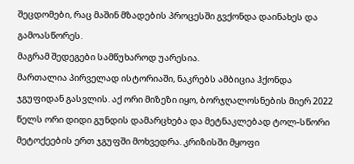შეცდომები, რაც მაშინ მზადების პროცესში გვქონდა დაინახეს და გამოასწორეს.
მაგრამ შედეგები სამწუხაროდ უარესია.
მართალია პირველად ისტორიაში, ნაკრებს ამბიცია ჰქონდა ჯგუფიდან გასვლის. აქ ორი მიზეზი იყო, ბორჯღალოსნების მიერ 2022 წელს ორი დიდი გუნდის დამარცხება და მეტნაკლებად ტოლ-სწორი მეტოქეების ერთ ჯგუფში მოხვედრა. კრიზისში მყოფი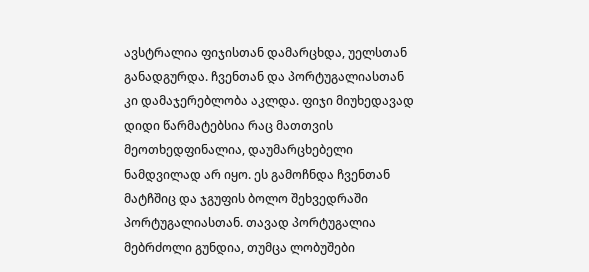ავსტრალია ფიჯისთან დამარცხდა, უელსთან განადგურდა. ჩვენთან და პორტუგალიასთან კი დამაჯერებლობა აკლდა. ფიჯი მიუხედავად დიდი წარმატებსია რაც მათთვის მეოთხედფინალია, დაუმარცხებელი ნამდვილად არ იყო. ეს გამოჩნდა ჩვენთან მატჩშიც და ჯგუფის ბოლო შეხვედრაში პორტუგალიასთან. თავად პორტუგალია მებრძოლი გუნდია, თუმცა ლობუშები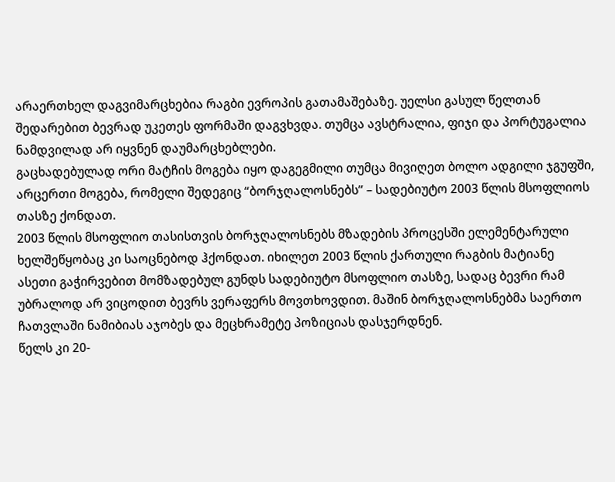არაერთხელ დაგვიმარცხებია რაგბი ევროპის გათამაშებაზე. უელსი გასულ წელთან შედარებით ბევრად უკეთეს ფორმაში დაგვხვდა. თუმცა ავსტრალია, ფიჯი და პორტუგალია ნამდვილად არ იყვნენ დაუმარცხებლები.
გაცხადებულად ორი მატჩის მოგება იყო დაგეგმილი თუმცა მივიღეთ ბოლო ადგილი ჯგუფში, არცერთი მოგება, რომელი შედეგიც “ბორჯღალოსნებს” – სადებიუტო 2003 წლის მსოფლიოს თასზე ქონდათ.
2003 წლის მსოფლიო თასისთვის ბორჯღალოსნებს მზადების პროცესში ელემენტარული ხელშეწყობაც კი საოცნებოდ ჰქონდათ. იხილეთ 2003 წლის ქართული რაგბის მატიანე
ასეთი გაჭირვებით მომზადებულ გუნდს სადებიუტო მსოფლიო თასზე, სადაც ბევრი რამ უბრალოდ არ ვიცოდით ბევრს ვერაფერს მოვთხოვდით. მაშინ ბორჯღალოსნებმა საერთო ჩათვლაში ნამიბიას აჯობეს და მეცხრამეტე პოზიციას დასჯერდნენ.
წელს კი 20-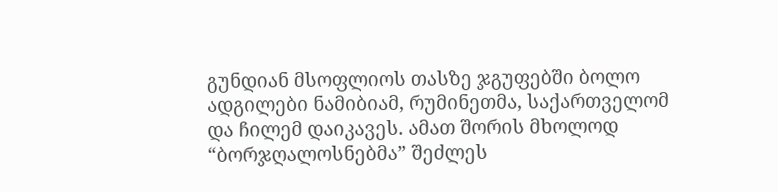გუნდიან მსოფლიოს თასზე ჯგუფებში ბოლო ადგილები ნამიბიამ, რუმინეთმა, საქართველომ და ჩილემ დაიკავეს. ამათ შორის მხოლოდ “ბორჯღალოსნებმა” შეძლეს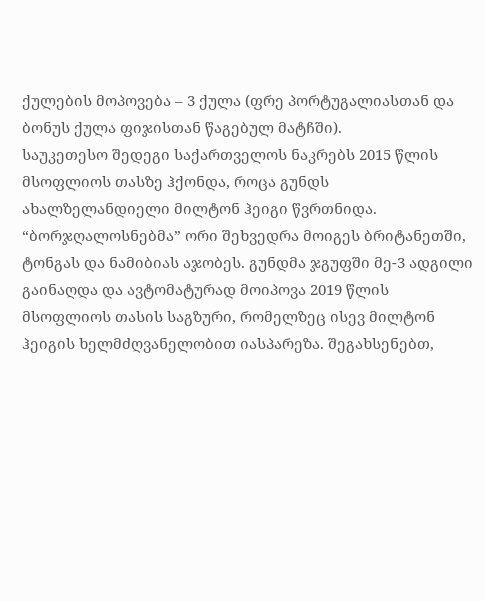ქულების მოპოვება – 3 ქულა (ფრე პორტუგალიასთან და ბონუს ქულა ფიჯისთან წაგებულ მატჩში).
საუკეთესო შედეგი საქართველოს ნაკრებს 2015 წლის მსოფლიოს თასზე ჰქონდა, როცა გუნდს ახალზელანდიელი მილტონ ჰეიგი წვრთნიდა. “ბორჯღალოსნებმა” ორი შეხვედრა მოიგეს ბრიტანეთში, ტონგას და ნამიბიას აჯობეს. გუნდმა ჯგუფში მე-3 ადგილი გაინაღდა და ავტომატურად მოიპოვა 2019 წლის მსოფლიოს თასის საგზური, რომელზეც ისევ მილტონ ჰეიგის ხელმძღვანელობით იასპარეზა. შეგახსენებთ,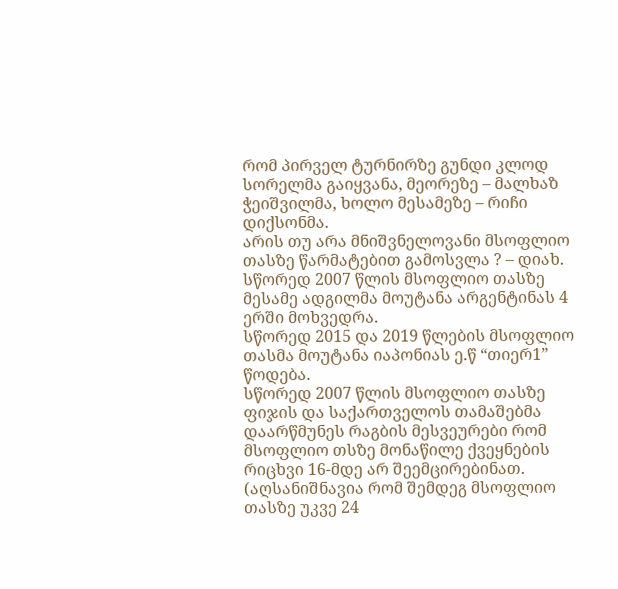რომ პირველ ტურნირზე გუნდი კლოდ სორელმა გაიყვანა, მეორეზე – მალხაზ ჭეიშვილმა, ხოლო მესამეზე – რიჩი დიქსონმა.
არის თუ არა მნიშვნელოვანი მსოფლიო თასზე წარმატებით გამოსვლა ? – დიახ.
სწორედ 2007 წლის მსოფლიო თასზე მესამე ადგილმა მოუტანა არგენტინას 4 ერში მოხვედრა.
სწორედ 2015 და 2019 წლების მსოფლიო თასმა მოუტანა იაპონიას ე.წ “თიერ1” წოდება.
სწორედ 2007 წლის მსოფლიო თასზე ფიჯის და საქართველოს თამაშებმა დაარწმუნეს რაგბის მესვეურები რომ მსოფლიო თსზე მონაწილე ქვეყნების რიცხვი 16-მდე არ შეემცირებინათ. (აღსანიშნავია რომ შემდეგ მსოფლიო თასზე უკვე 24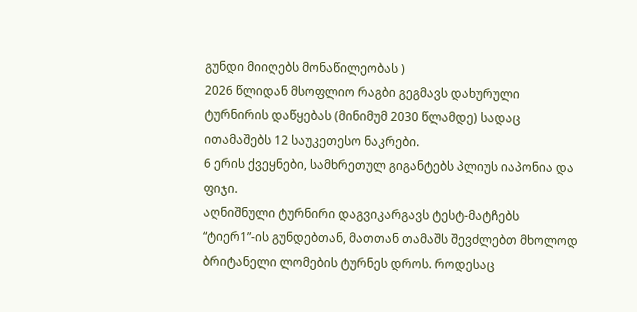გუნდი მიიღებს მონაწილეობას )
2026 წლიდან მსოფლიო რაგბი გეგმავს დახურული ტურნირის დაწყებას (მინიმუმ 2030 წლამდე) სადაც ითამაშებს 12 საუკეთესო ნაკრები.
6 ერის ქვეყნები, სამხრეთულ გიგანტებს პლიუს იაპონია და ფიჯი.
აღნიშნული ტურნირი დაგვიკარგავს ტესტ-მატჩებს “ტიერ1”-ის გუნდებთან, მათთან თამაშს შევძლებთ მხოლოდ ბრიტანელი ლომების ტურნეს დროს. როდესაც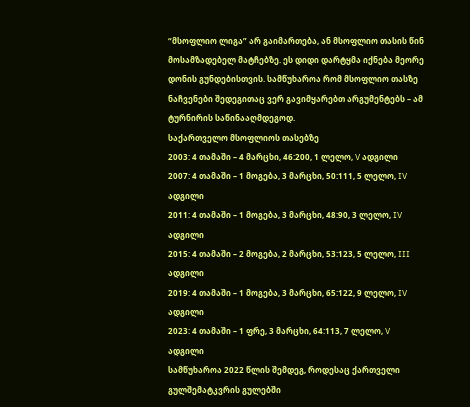“მსოფლიო ლიგა” არ გაიმართება, ან მსოფლიო თასის წინ მოსამზადებელ მატჩებზე. ეს დიდი დარტყმა იქნება მეორე დონის გუნდებისთვის. სამწუხაროა რომ მსოფლიო თასზე ნაჩვენები შედეგითაც ვერ გავიმყარებთ არგუმენტებს – ამ ტურნირის საწინააღმდეგოდ.
საქართველო მსოფლიოს თასებზე
2003: 4 თამაში – 4 მარცხი, 46:200, 1 ლელო, V ადგილი
2007: 4 თამაში – 1 მოგება, 3 მარცხი, 50:111, 5 ლელო, IV ადგილი
2011: 4 თამაში – 1 მოგება, 3 მარცხი, 48:90, 3 ლელო, IV ადგილი
2015: 4 თამაში – 2 მოგება, 2 მარცხი, 53:123, 5 ლელო, III ადგილი
2019: 4 თამაში – 1 მოგება, 3 მარცხი, 65:122, 9 ლელო, IV ადგილი
2023: 4 თამაში – 1 ფრე, 3 მარცხი, 64:113, 7 ლელო, V ადგილი
სამწუხაროა 2022 წლის შემდეგ, როდესაც ქართველი გულშემატკვრის გულებში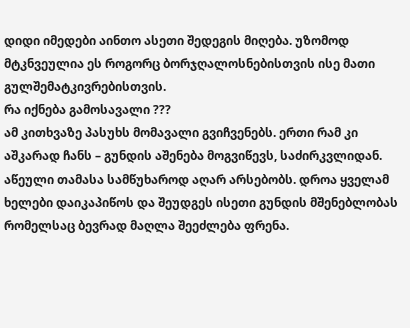დიდი იმედები აინთო ასეთი შედეგის მიღება. უზომოდ მტკნვეულია ეს როგორც ბორჯღალოსნებისთვის ისე მათი გულშემატკივრებისთვის.
რა იქნება გამოსავალი ???
ამ კითხვაზე პასუხს მომავალი გვიჩვენებს. ერთი რამ კი აშკარად ჩანს – გუნდის აშენება მოგვიწევს, საძირკვლიდან. აწეული თამასა სამწუხაროდ აღარ არსებობს. დროა ყველამ ხელები დაიკაპიწოს და შეუდგეს ისეთი გუნდის მშენებლობას რომელსაც ბევრად მაღლა შეეძლება ფრენა.